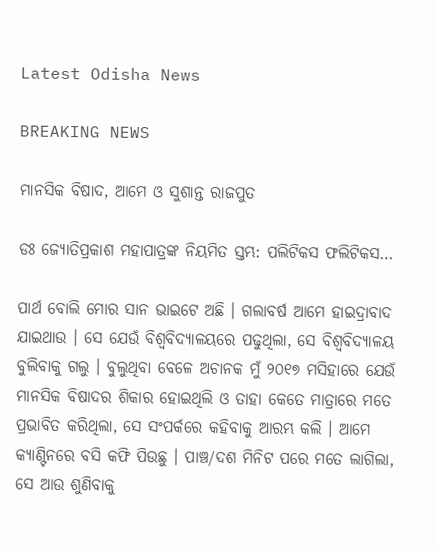Latest Odisha News

BREAKING NEWS

ମାନସିକ ବିଷାଦ, ଆମେ ଓ ସୁଶାନ୍ତ ରାଜପୁତ

ଡଃ ଜ୍ୟୋତିପ୍ରକାଶ ମହାପାତ୍ରଙ୍କ ନିୟମିତ ସ୍ତମ୍ଭ: ପଲିଟିକସ ଫଲିଟିକସ…

ପାର୍ଥ ବୋଲି ମୋର ସାନ ଭାଇଟେ ଅଛି । ଗଲାବର୍ଷ ଆମେ ହାଇଦ୍ରାବାଦ ଯାଇଥାଉ । ସେ ଯେଉଁ ବିଶ୍ୱବିଦ୍ୟାଳୟରେ ପଢୁଥିଲା, ସେ ବିଶ୍ୱବିଦ୍ୟାଳୟ ବୁଲିବାକୁ ଗଲୁ । ବୁଲୁଥିବା ବେଳେ ଅଚାନକ ମୁଁ ୨୦୧୭ ମସିହାରେ ଯେଉଁ ମାନସିକ ବିଷାଦର ଶିକାର ହୋଇଥିଲି ଓ ତାହା କେତେ ମାତ୍ରାରେ ମତେ ପ୍ରଭାବିତ କରିଥିଲା, ସେ ସଂପର୍କରେ କହିବାକୁ ଆରମ୍ଭ କଲି । ଆମେ କ୍ୟାଣ୍ଟିନରେ ବସି କଫି ପିଉଛୁ । ପାଞ୍ଚ/ଦଶ ମିନିଟ ପରେ ମତେ ଲାଗିଲା, ସେ ଆଉ ଶୁଣିବାକୁ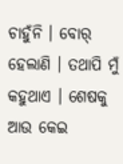ଚାହୁଁନି । ବୋର୍‍ ହେଲାଣି । ତଥାପି ମୁଁ କହୁଥାଏ । ଶେଷକୁ ଆଉ କେଇ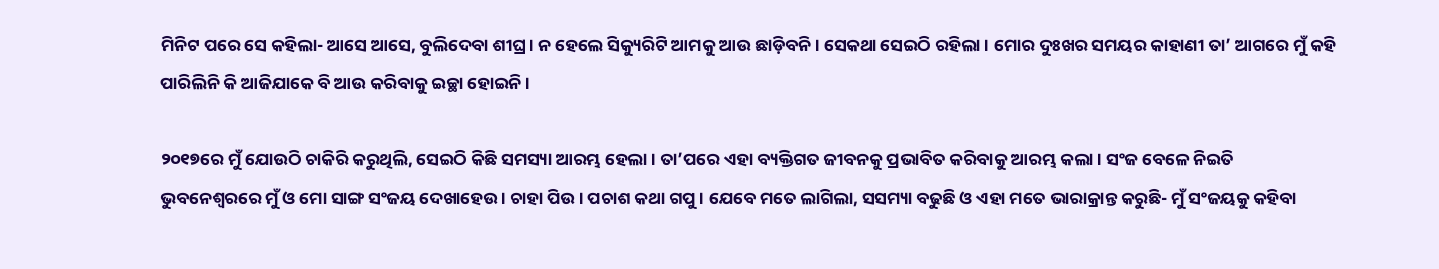ମିନିଟ ପରେ ସେ କହିଲା- ଆସେ ଆସେ, ବୁଲିଦେବା ଶୀଘ୍ର । ନ ହେଲେ ସିକ୍ୟୁରିଟି ଆମକୁ ଆଉ ଛାଡ଼ିବନି । ସେକଥା ସେଇଠି ରହିଲା । ମୋର ଦୁଃଖର ସମୟର କାହାଣୀ ତା’ ଆଗରେ ମୁଁ କହି ପାରିଲିନି କି ଆଜିଯାକେ ବି ଆଉ କରିବାକୁ ଇଚ୍ଛା ହୋଇନି ।

୨୦୧୭ରେ ମୁଁ ଯୋଉଠି ଚାକିରି କରୁଥିଲି, ସେଇଠି କିଛି ସମସ୍ୟା ଆରମ୍ଭ ହେଲା । ତା’ପରେ ଏହା ବ୍ୟକ୍ତିଗତ ଜୀବନକୁ ପ୍ରଭାବିତ କରିବାକୁ ଆରମ୍ଭ କଲା । ସଂଜ ବେଳେ ନିଇତି ଭୁବନେଶ୍ୱରରେ ମୁଁ ଓ ମୋ ସାଙ୍ଗ ସଂଜୟ ଦେଖାହେଉ । ଚାହା ପିଉ । ପଚାଶ କଥା ଗପୁ । ଯେବେ ମତେ ଲାଗିଲା, ସସମ୍ୟା ବଢୁଛି ଓ ଏହା ମତେ ଭାରାକ୍ରାନ୍ତ କରୁଛି- ମୁଁ ସଂଜୟକୁ କହିବା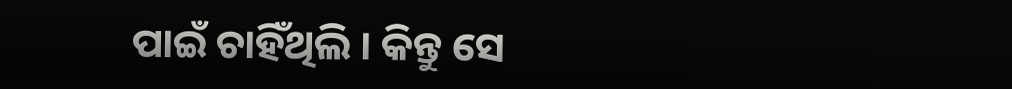ପାଇଁ ଚାହିଁଥିଲି । କିନ୍ତୁ ସେ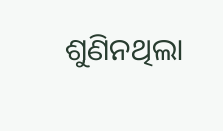ଶୁଣିନଥିଲା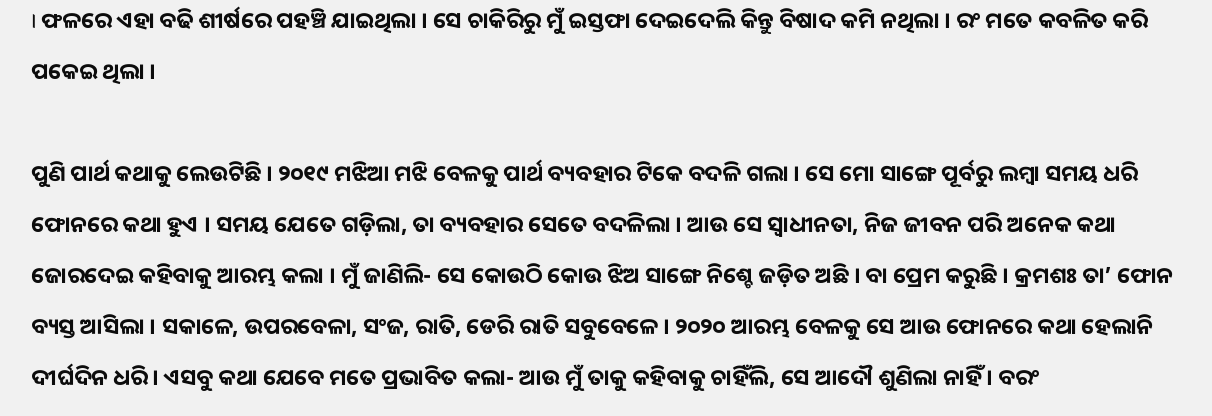। ଫଳରେ ଏହା ବଢି ଶୀର୍ଷରେ ପହଞ୍ଚି ଯାଇଥିଲା । ସେ ଚାକିରିରୁ ମୁଁ ଇସ୍ତଫା ଦେଇଦେଲି କିନ୍ତୁ ବିଷାଦ କମି ନଥିଲା । ରଂ ମତେ କବଳିତ କରି ପକେଇ ଥିଲା ।

ପୁଣି ପାର୍ଥ କଥାକୁ ଲେଉଟିଛି । ୨୦୧୯ ମଝିଆ ମଝି ବେଳକୁ ପାର୍ଥ ବ୍ୟବହାର ଟିକେ ବଦଳି ଗଲା । ସେ ମୋ ସାଙ୍ଗେ ପୂର୍ବରୁ ଲମ୍ବା ସମୟ ଧରି ଫୋନରେ କଥା ହୁଏ । ସମୟ ଯେତେ ଗଡ଼ିଲା, ତା ବ୍ୟବହାର ସେତେ ବଦଳିଲା । ଆଉ ସେ ସ୍ୱାଧୀନତା, ନିଜ ଜୀବନ ପରି ଅନେକ କଥା ଜୋରଦେଇ କହିବାକୁ ଆରମ୍ଭ କଲା । ମୁଁ ଜାଣିଲି- ସେ କୋଉଠି କୋଉ ଝିଅ ସାଙ୍ଗେ ନିଶ୍ଚେ ଜଡ଼ିତ ଅଛି । ବା ପ୍ରେମ କରୁଛି । କ୍ରମଶଃ ତା’ ଫୋନ ବ୍ୟସ୍ତ ଆସିଲା । ସକାଳେ, ଉପରବେଳା, ସଂଜ, ରାତି, ଡେରି ରାତି ସବୁବେଳେ । ୨୦୨୦ ଆରମ୍ଭ ବେଳକୁ ସେ ଆଉ ଫୋନରେ କଥା ହେଲାନି ଦୀର୍ଘଦିନ ଧରି । ଏସବୁ କଥା ଯେବେ ମତେ ପ୍ରଭାବିତ କଲା- ଆଉ ମୁଁ ତାକୁ କହିବାକୁ ଚାହିଁଲି, ସେ ଆଦୌ ଶୁଣିଲା ନାହିଁ । ବରଂ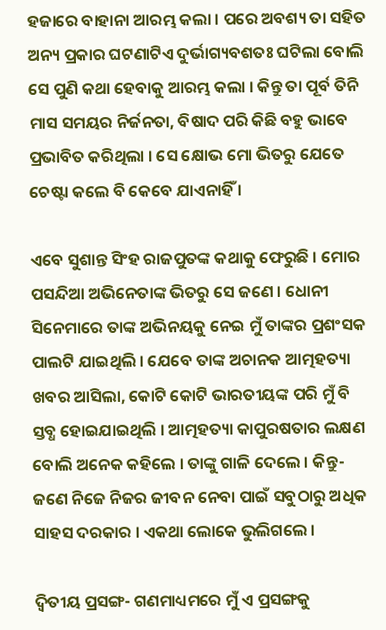ହଜାରେ ବାହାନା ଆରମ୍ଭ କଲା । ପରେ ଅବଶ୍ୟ ତା ସହିତ ଅନ୍ୟ ପ୍ରକାର ଘଟଣାଟିଏ ଦୁର୍ଭାଗ୍ୟବଶତଃ ଘଟିଲା ବୋଲି ସେ ପୁଣି କଥା ହେବାକୁ ଆରମ୍ଭ କଲା । କିନ୍ତୁ ତା ପୂର୍ବ ତିନି ମାସ ସମୟର ନିର୍ଜନତା, ବିଷାଦ ପରି କିଛି ବହୁ ଭାବେ ପ୍ରଭାବିତ କରିଥିଲା । ସେ କ୍ଷୋଭ ମୋ ଭିତରୁ ଯେତେ ଚେଷ୍ଟା କଲେ ବି କେବେ ଯାଏନାହିଁ ।

ଏବେ ସୁଶାନ୍ତ ସିଂହ ରାଜପୁତଙ୍କ କଥାକୁ ଫେରୁଛି । ମୋର ପସନ୍ଦିଆ ଅଭିନେତାଙ୍କ ଭିତରୁ ସେ ଜଣେ । ଧୋନୀ ସିନେମାରେ ତାଙ୍କ ଅଭିନୟକୁ ନେଇ ମୁଁ ତାଙ୍କର ପ୍ରଶଂସକ ପାଲଟି ଯାଇଥିଲି । ଯେବେ ତାଙ୍କ ଅଚାନକ ଆତ୍ମହତ୍ୟା ଖବର ଆସିଲା, କୋଟି କୋଟି ଭାରତୀୟଙ୍କ ପରି ମୁଁ ବି ସ୍ତବ୍ଧ ହୋଇଯାଇଥିଲି । ଆତ୍ମହତ୍ୟା କାପୁରଷତାର ଲକ୍ଷଣ ବୋଲି ଅନେକ କହିଲେ । ତାଙ୍କୁ ଗାଳି ଦେଲେ । କିନ୍ତୁ- ଜଣେ ନିଜେ ନିଜର ଜୀବନ ନେବା ପାଇଁ ସବୁଠାରୁ ଅଧିକ ସାହସ ଦରକାର । ଏକଥା ଲୋକେ ଭୁଲିଗଲେ ।

ଦ୍ୱିତୀୟ ପ୍ରସଙ୍ଗ- ଗଣମାଧ୍ୟମରେ ମୁଁ ଏ ପ୍ରସଙ୍ଗକୁ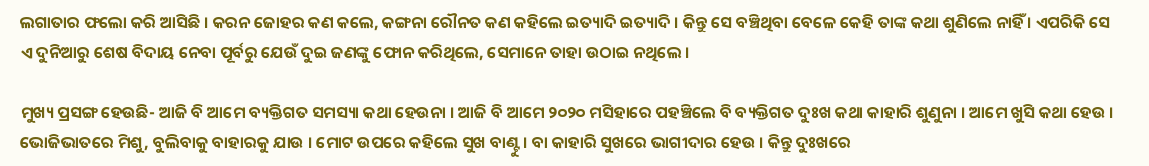ଲଗାତାର ଫଲୋ କରି ଆସିଛି । କରନ ଜୋହର କଣ କଲେ, କଙ୍ଗନା ରୌନତ କଣ କହିଲେ ଇତ୍ୟାଦି ଇତ୍ୟାଦି । କିନ୍ତୁ ସେ ବଞ୍ଚିଥିବା ବେଳେ କେହି ତାଙ୍କ କଥା ଶୁଣିଲେ ନାହିଁ । ଏପରିକି ସେ ଏ ଦୁନିଆରୁ ଶେଷ ବିଦାୟ ନେବା ପୂର୍ବରୁ ଯେଉଁ ଦୁଇ ଜଣଙ୍କୁ ଫୋନ କରିଥିଲେ, ସେମାନେ ତାହା ଉଠାଇ ନଥିଲେ ।

ମୁଖ୍ୟ ପ୍ରସଙ୍ଗ ହେଉଛି- ଆଜି ବି ଆମେ ବ୍ୟକ୍ତିଗତ ସମସ୍ୟା କଥା ହେଉନା । ଆଜି ବି ଆମେ ୨୦୨୦ ମସିହାରେ ପହଞ୍ଚିଲେ ବି ବ୍ୟକ୍ତିଗତ ଦୁଃଖ କଥା କାହାରି ଶୁଣୁନା । ଆମେ ଖୁସି କଥା ହେଉ । ଭୋଜିଭାତରେ ମିଶୁ, ବୁଲିବାକୁ ବାହାରକୁ ଯାଉ । ମୋଟ ଉପରେ କହିଲେ ସୁଖ ବାଣ୍ଟୁ । ବା କାହାରି ସୁଖରେ ଭାଗୀଦାର ହେଉ । କିନ୍ତୁ ଦୁଃଖରେ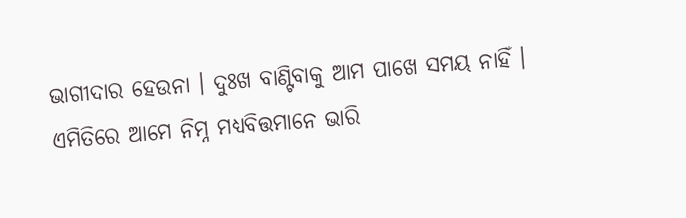ଭାଗୀଦାର ହେଉନା । ଦୁଃଖ ବାଣ୍ଟିବାକୁ ଆମ ପାଖେ ସମୟ ନାହିଁ । ଏମିତିରେ ଆମେ ନିମ୍ନ ମଧ୍ୟବିତ୍ତମାନେ ଭାରି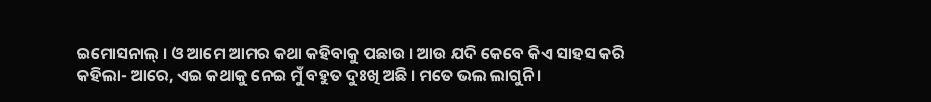ଇମୋସନାଲ୍‍ । ଓ ଆମେ ଆମର କଥା କହିବାକୁ ପଛାଉ । ଆଉ ଯଦି କେବେ କିଏ ସାହସ କରି କହିଲା- ଆରେ, ଏଇ କଥାକୁ ନେଇ ମୁଁ ବହୁତ ଦୁଃଖି ଅଛି । ମତେ ଭଲ ଲାଗୁନି ।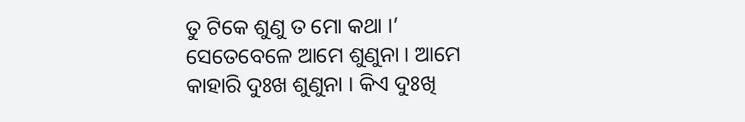ତୁ ଟିକେ ଶୁଣୁ ତ ମୋ କଥା ।’ ସେତେବେଳେ ଆମେ ଶୁଣୁନା । ଆମେ କାହାରି ଦୁଃଖ ଶୁଣୁନା । କିଏ ଦୁଃଖି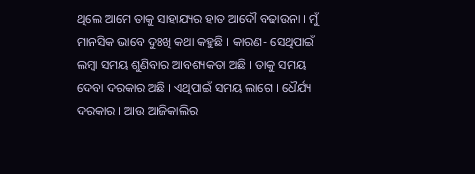ଥିଲେ ଆମେ ତାକୁ ସାହାଯ୍ୟର ହାତ ଆଦୌ ବଢାଉନା । ମୁଁ ମାନସିକ ଭାବେ ଦୁଃଖି କଥା କହୁଛି । କାରଣ- ସେଥିପାଇଁ ଲମ୍ବା ସମୟ ଶୁଣିବାର ଆବଶ୍ୟକତା ଅଛି । ତାକୁ ସମୟ ଦେବା ଦରକାର ଅଛି । ଏଥିପାଇଁ ସମୟ ଲାଗେ । ଧୈର୍ଯ୍ୟ ଦରକାର । ଆଉ ଆଜିକାଲିର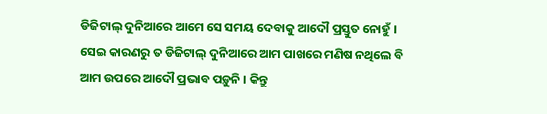ଡିଜିଟାଲ୍‍ ଦୁନିଆରେ ଆମେ ସେ ସମୟ ଦେବାକୁ ଆଦୌ ପ୍ରସ୍ତୁତ ନୋହୁଁ । ସେଇ କାରଣରୁ ତ ଡିଜିଟାଲ୍‍ ଦୁନିଆରେ ଆମ ପାଖରେ ମଣିଷ ନଥିଲେ ବି ଆମ ଉପରେ ଆଦୌ ପ୍ରଭାବ ପଡ଼ୁନି । କିନ୍ତୁ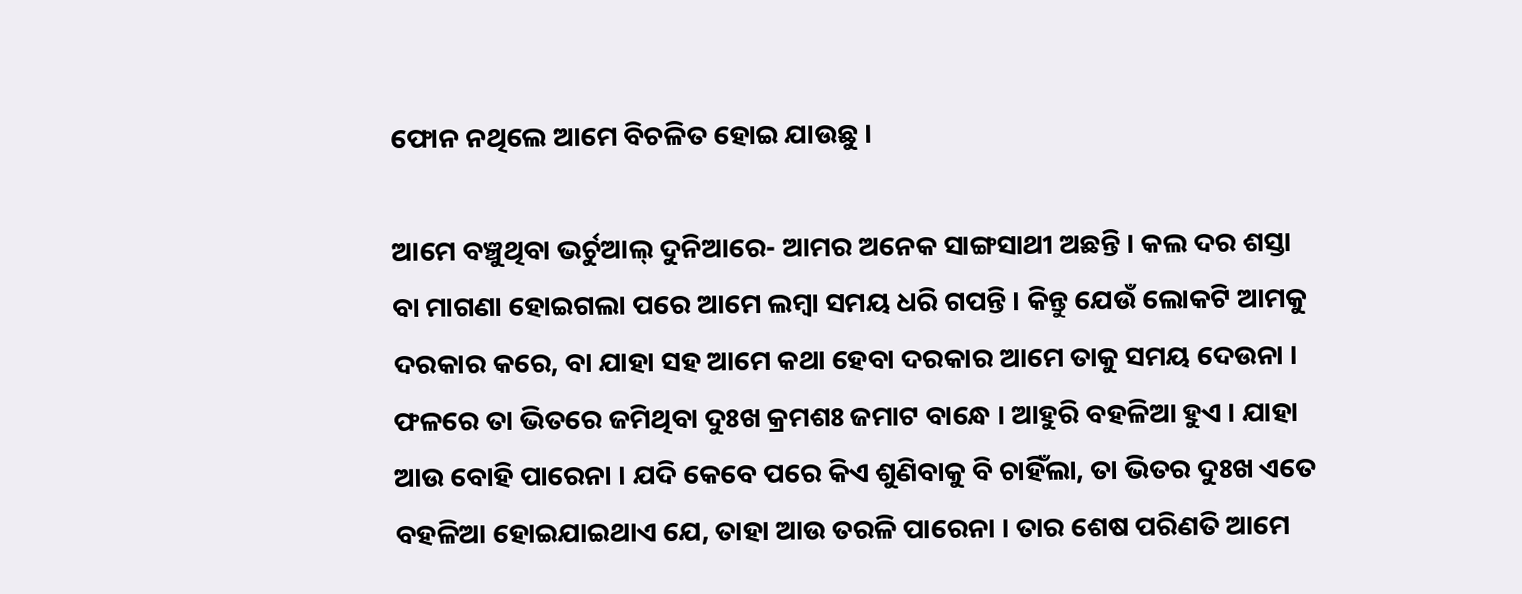ଫୋନ ନଥିଲେ ଆମେ ବିଚଳିତ ହୋଇ ଯାଉଛୁ ।

ଆମେ ବଞ୍ଚୁଥିବା ଭର୍ଚୁଆଲ୍‍ ଦୁନିଆରେ- ଆମର ଅନେକ ସାଙ୍ଗସାଥୀ ଅଛନ୍ତି । କଲ ଦର ଶସ୍ତା ବା ମାଗଣା ହୋଇଗଲା ପରେ ଆମେ ଲମ୍ବା ସମୟ ଧରି ଗପନ୍ତି । କିନ୍ତୁ ଯେଉଁ ଲୋକଟି ଆମକୁ ଦରକାର କରେ, ବା ଯାହା ସହ ଆମେ କଥା ହେବା ଦରକାର ଆମେ ତାକୁ ସମୟ ଦେଉନା । ଫଳରେ ତା ଭିତରେ ଜମିଥିବା ଦୁଃଖ କ୍ରମଶଃ ଜମାଟ ବାନ୍ଧେ । ଆହୁରି ବହଳିଆ ହୁଏ । ଯାହା ଆଉ ବୋହି ପାରେନା । ଯଦି କେବେ ପରେ କିଏ ଶୁଣିବାକୁ ବି ଚାହିଁଲା, ତା ଭିତର ଦୁଃଖ ଏତେ ବହଳିଆ ହୋଇଯାଇଥାଏ ଯେ, ତାହା ଆଉ ତରଳି ପାରେନା । ତାର ଶେଷ ପରିଣତି ଆମେ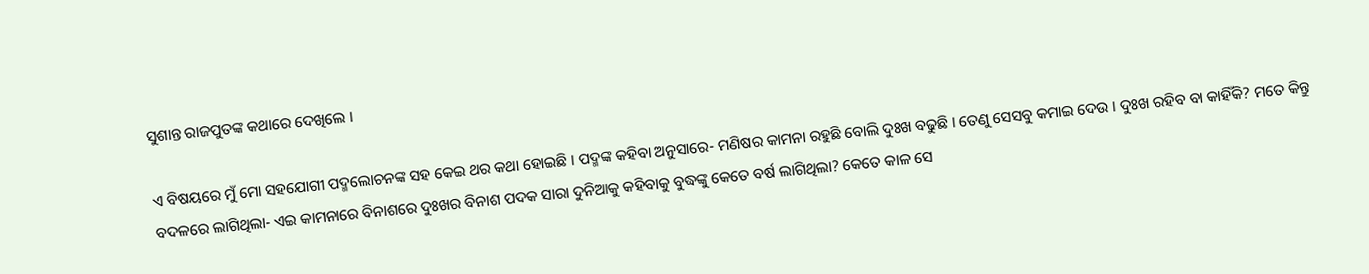ସୁଶାନ୍ତ ରାଜପୁତଙ୍କ କଥାରେ ଦେଖିଲେ ।

ଏ ବିଷୟରେ ମୁଁ ମୋ ସହଯୋଗୀ ପଦ୍ମଲୋଚନଙ୍କ ସହ କେଇ ଥର କଥା ହୋଇଛି । ପଦ୍ମଙ୍କ କହିବା ଅନୁସାରେ- ମଣିଷର କାମନା ରହୁଛି ବୋଲି ଦୁଃଖ ବଢୁଛି । ତେଣୁ ସେସବୁ କମାଇ ଦେଉ । ଦୁଃଖ ରହିବ ବା କାହିଁକି? ମତେ କିନ୍ତୁ ବଦଳରେ ଲାଗିଥିଲା- ଏଇ କାମନାରେ ବିନାଶରେ ଦୁଃଖର ବିନାଶ ପଦକ ସାରା ଦୁନିଆକୁ କହିବାକୁ ବୁଦ୍ଧଙ୍କୁ କେତେ ବର୍ଷ ଲାଗିଥିଲା? କେତେ କାଳ ସେ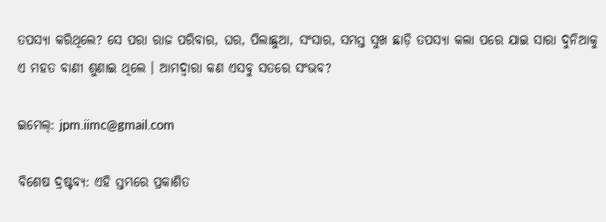ତପସ୍ୟା କରିଥିଲେ? ସେ ପରା ରାଜ ପରିବାର, ଘର, ପିଲାଛୁଆ, ସଂସାର, ସମସ୍ତ ସୁଖ ଛାଡ଼ି ତପସ୍ୟା କଲା ପରେ ଯାଇ ସାରା ଦୁନିଆକୁ ଏ ମହତ ବାଣୀ ଶୁଣାଇ ଥିଲେ । ଆମଦ୍ୱାରା କଣ ଏସବୁ ସତରେ ସଂଭବ?

ଇମେଲ୍‌: jpm.iimc@gmail.com

ବିଶେଷ ଦ୍ରଷ୍ଟବ୍ୟ: ଏହି ସ୍ତମ୍ଭରେ ପ୍ରକାଶିତ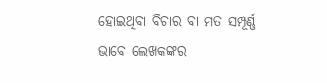ହୋଇଥିବା ବିଚାର ବା ମତ ସମ୍ପୂର୍ଣ୍ଣ ଭାବେ ଲେଖକଙ୍କର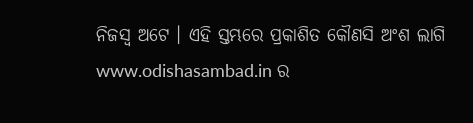ନିଜସ୍ୱ ଅଟେ । ଏହି ସ୍ତମ୍ଭରେ ପ୍ରକାଶିତ କୌଣସି ଅଂଶ ଲାଗି www.odishasambad.in ର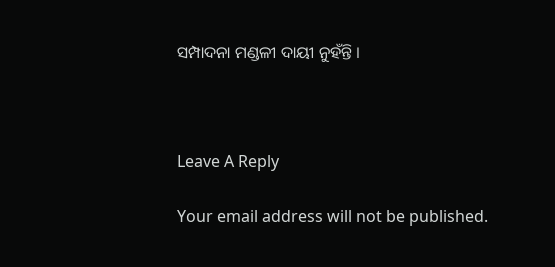ସମ୍ପାଦନା ମଣ୍ଡଳୀ ଦାୟୀ ନୁହଁନ୍ତି ।



Leave A Reply

Your email address will not be published.